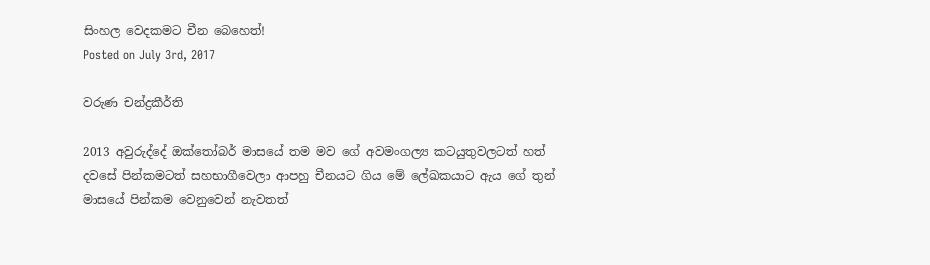සිංහල වෙදකමට චීන බෙහෙත්!
Posted on July 3rd, 2017

වරුණ චන්ද්‍රකීර්ති

2013 අවුරුද්දේ ඔක්තෝබර් මාසයේ තම මව ගේ අවමංගල්‍ය කටයුතුවලටත් හත් දවසේ පින්කමටත් සහභාගීවෙලා ආපහු චීනයට ගිය මේ ලේඛකයාට ඇය ගේ තුන් මාසයේ පින්කම වෙනුවෙන් නැවතත්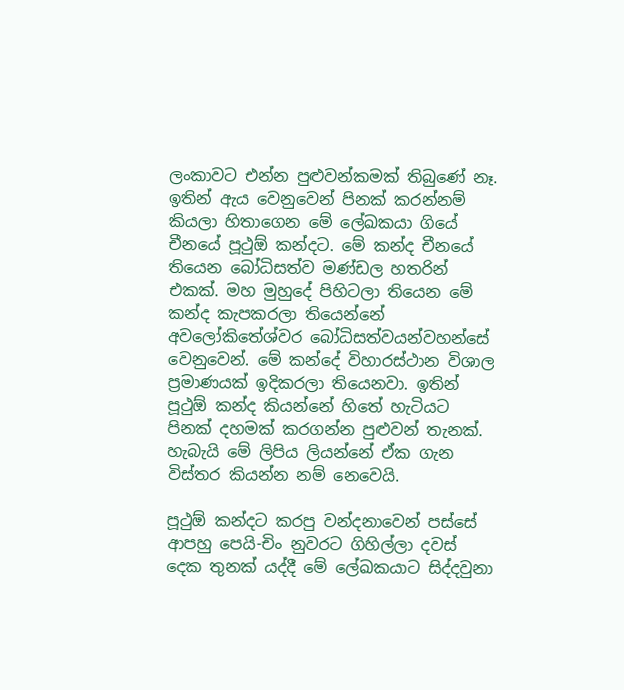ලංකාවට එන්න පුළුවන්කමක් තිබුණේ නෑ. ඉතින් ඇය වෙනුවෙන් පිනක් කරන්නම් කියලා හිතාගෙන මේ ලේඛකයා ගියේ චීනයේ පූථුඕ කන්දට. මේ කන්ද චීනයේ තියෙන බෝධිසත්ව මණ්ඩල හතරින් එකක්. මහ මුහුදේ පිහිටලා තියෙන මේ කන්ද කැපකරලා තියෙන්නේ අවලෝකිතේශ්වර බෝධිසත්වයන්වහන්සේ වෙනුවෙන්. මේ කන්දේ විහාරස්ථාන විශාල ප්‍රමාණයක් ඉදිකරලා තියෙනවා. ඉතින් පූථුඕ කන්ද කියන්නේ හිතේ හැටියට පිනක් දහමක් කරගන්න පුළුවන් තැනක්. හැබැයි මේ ලිපිය ලියන්නේ ඒක ගැන විස්තර කියන්න නම් නෙවෙයි.

පූථුඕ කන්දට කරපු වන්දනාවෙන් පස්සේ ආපහු පෙයි-චිං නුවරට ගිහිල්ලා දවස් දෙක තුනක් යද්දී මේ ලේඛකයාට සිද්දවුනා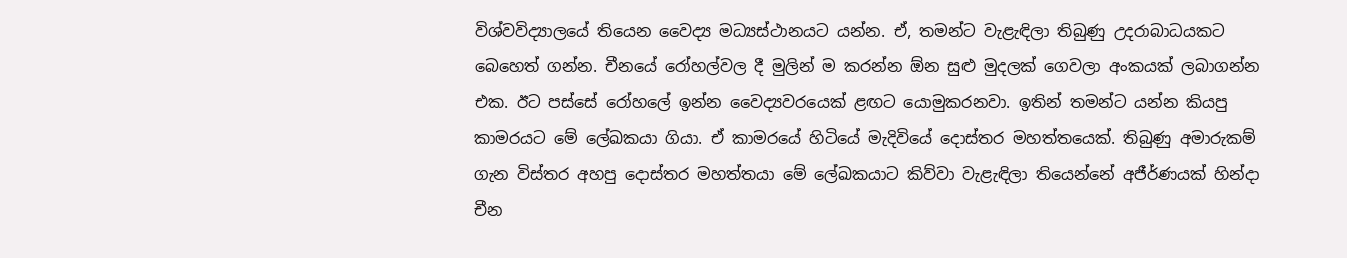විශ්වවිද්‍යාලයේ තියෙන වෛද්‍ය මධ්‍යස්ථානයට යන්න. ඒ, තමන්ට වැළැඳිලා තිබුණු උදරාබාධයකට බෙහෙත් ගන්න. චීනයේ රෝහල්වල දී මුලින් ම කරන්න ඕන සුළු මුදලක් ගෙවලා අංකයක් ලබාගන්න එක. ඊට පස්සේ රෝහලේ ඉන්න වෛද්‍යවරයෙක් ළඟට යොමුකරනවා. ඉතින් තමන්ට යන්න කියපු කාමරයට මේ ලේඛකයා ගියා. ඒ කාමරයේ හිටියේ මැදිවියේ දොස්තර මහත්තයෙක්. තිබුණු අමාරුකම් ගැන විස්තර අහපු දොස්තර මහත්තයා මේ ලේඛකයාට කිව්වා වැළැඳිලා තියෙන්නේ අජීර්ණයක් හින්දා චීන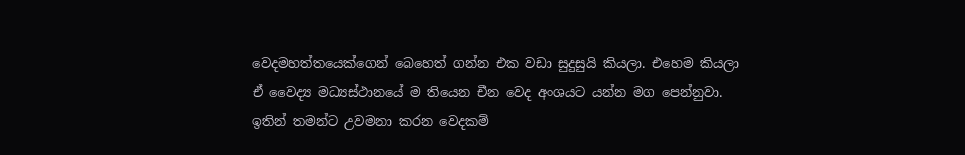වෙදමහත්තයෙක්ගෙන් බෙහෙත් ගන්න එක වඩා සුදුසුයි කියලා. එහෙම කියලා ඒ වෛද්‍ය මධ්‍යස්ථානයේ ම තියෙන චීන වෙද අංශයට යන්න මග පෙන්නුවා. ඉතින් තමන්ට උවමනා කරන වෙදකම්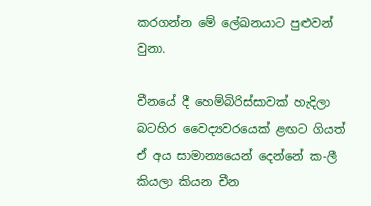කරගන්න මේ ලේඛනයාට පුළුවන් වුනා.

චීනයේ දී හෙම්බිරිස්සාවක් හැදිලා බටහිර වෛද්‍යවරයෙක් ළඟට ගියත් ඒ අය සාමාන්‍යයෙන් දෙන්නේ ක-ලී කියලා කියන චීන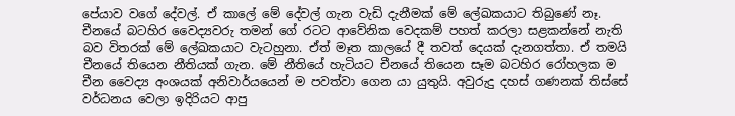පේයාව වගේ දේවල්. ඒ කාලේ මේ දේවල් ගැන වැඩි දැනීමක් මේ ලේඛකයාට තිබුණේ නෑ. චීනයේ බටහිර වෛද්‍යවරු තමන් ගේ රටට ආවේනික වෙදකම් පහත් කරලා සළකන්නේ නැති බව විතරක් මේ ලේඛකයාට වැටහුනා. ඒත් මෑත කාලයේ දී තවත් දෙයක් දැනගත්තා. ඒ තමයි චීනයේ තියෙන නීතියක් ගැන. මේ නීතියේ හැටියට චීනයේ තියෙන සෑම බටහිර රෝහලක ම චීන වෛද්‍ය අංශයක් අනිවාර්යයෙන් ම පවත්වා ගෙන යා යුතුයි. අවුරුදු දහස් ගණනක් තිස්සේ වර්ධනය වෙලා ඉදිරියට ආපු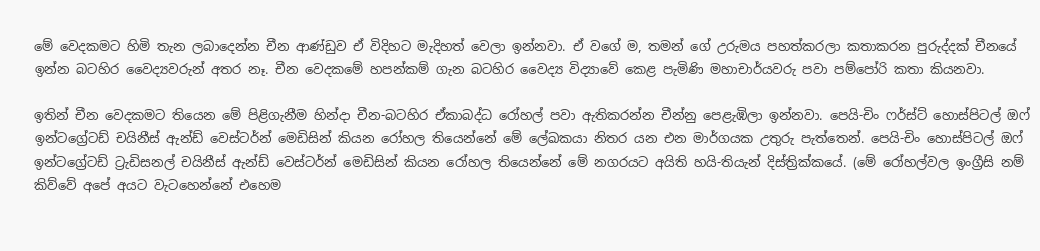මේ වෙදකමට හිමි තැන ලබාදෙන්න චීන ආණ්ඩුව ඒ විදිහට මැදිහත් වෙලා ඉන්නවා. ඒ වගේ ම, තමන් ගේ උරුමය පහත්කරලා කතාකරන පුරුද්දක් චීනයේ ඉන්න බටහිර වෛද්‍යවරුන් අතර නෑ. චීන වෙදකමේ හපන්කම් ගැන බටහිර වෛද්‍ය විද්‍යාවේ කෙළ පැමිණි මහාචාර්යවරු පවා පම්පෝරි කතා කියනවා.

ඉතින් චීන වෙදකමට තියෙන මේ පිළිගැනීම හින්දා චීන-බටහිර ඒකාබද්ධ රෝහල් පවා ඇතිකරන්න චීන්නු පෙළැඹිලා ඉන්නවා. පෙයි-චිං ෆර්ස්ට් හොස්පිටල් ඔෆ් ඉන්ටග්‍රේටඩ් චයිනීස් ඇන්ඩ් වෙස්ටර්න් මෙඩිසින් කියන රෝහල තියෙන්නේ මේ ලේඛකයා නිතර යන එන මාර්ගයක උතුරු පැත්තෙන්. පෙයි-චිං හොස්පිටල් ඔෆ් ඉන්ටග්‍රේටඩ් ට්‍රැඩිසනල් චයිනීස් ඇන්ඩ් වෙස්ටර්න් මෙඩිසින් කියන රෝහල තියෙන්නේ මේ නගරයට අයිති හයි-තියැන් දිස්ත්‍රික්කයේ. (මේ රෝහල්වල ඉංග්‍රීසි නම් කිව්වේ අපේ අයට වැටහෙන්නේ එහෙම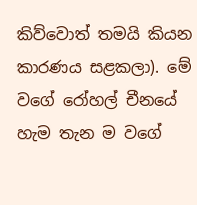කිව්වොත් තමයි කියන කාරණය සළකලා). මේ වගේ රෝහල් චීනයේ හැම තැන ම වගේ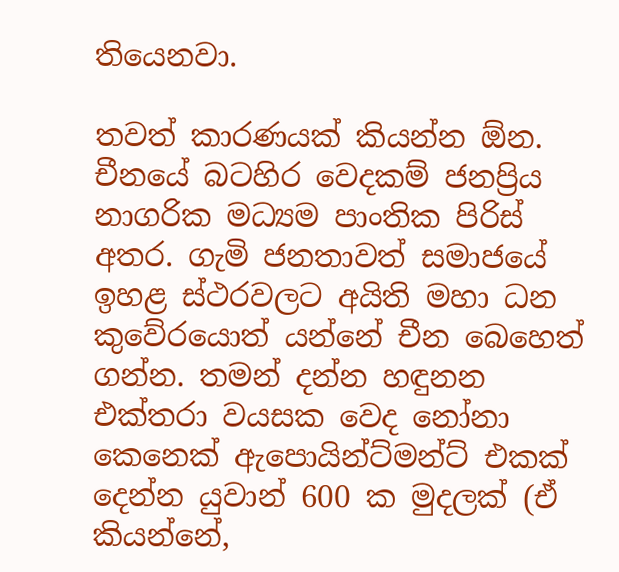තියෙනවා.

තවත් කාරණයක් කියන්න ඕන. චීනයේ බටහිර වෙදකම් ජනප්‍රිය නාගරික මධ්‍යම පාංතික පිරිස් අතර. ගැමි ජනතාවත් සමාජයේ ඉහළ ස්ථරවලට අයිති මහා ධන කුවේරයොත් යන්නේ චීන බෙහෙත් ගන්න. තමන් දන්න හඳුනන එක්තරා වයසක වෙද නෝනා කෙනෙක් ඇපොයින්ට්මන්ට් එකක් දෙන්න යුවාන් 600 ක මුදලක් (ඒ කියන්නේ,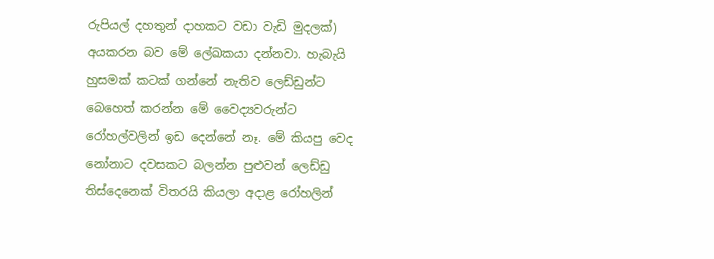රුපියල් දහතුන් දාහකට වඩා වැඩි මුදලක්) අයකරන බව මේ ලේඛකයා දන්නවා. හැබැයි හුසමක් කටක් ගන්නේ නැතිව ලෙඩ්ඩුන්ට බෙහෙත් කරන්න මේ වෛද්‍යවරුන්ට රෝහල්වලින් ඉඩ දෙන්නේ නෑ. මේ කියපු වෙද නෝනාට දවසකට බලන්න පුළුවන් ලෙඩ්ඩු තිස්දෙනෙක් විතරයි කියලා අදාළ රෝහලින්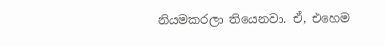නියමකරලා තියෙනවා. ඒ, එහෙම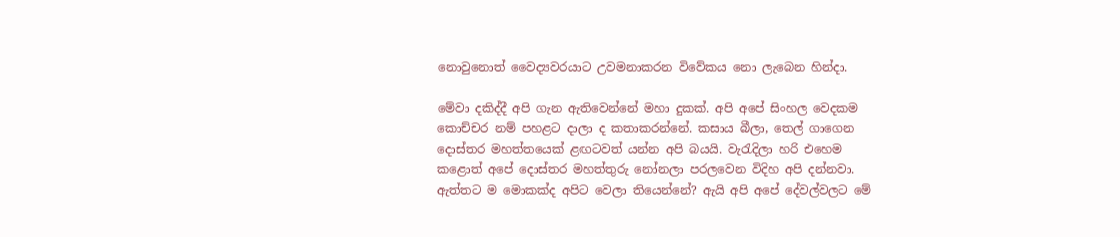නොවුනොත් වෛද්‍යවරයාට උවමනාකරන විවේකය නො ලැබෙන හින්දා.

මේවා දකිද්දී අපි ගැන ඇතිවෙන්නේ මහා දුකක්. අපි අපේ සිංහල වෙදකම කොච්චර නම් පහළට දාලා ද කතාකරන්නේ. කසාය බීලා, තෙල් ගාගෙන දොස්තර මහත්තයෙක් ළඟටවත් යන්න අපි බයයි. වැරැදිලා හරි එහෙම කළොත් අපේ දොස්තර මහත්තුරු නෝනලා පරලවෙන විදිහ අපි දන්නවා. ඇත්තට ම මොකක්ද අපිට වෙලා තියෙන්නේ? ඇයි අපි අපේ දේවල්වලට මේ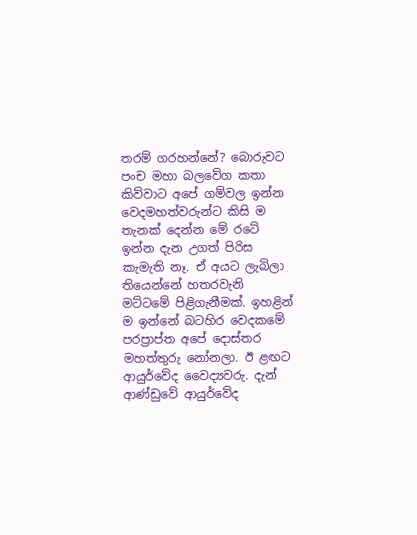තරම් ගරහන්නේ? බොරුවට පංච මහා බලවේග කතා කිව්වාට අපේ ගම්වල ඉන්න වෙදමහත්වරුන්ට කිසි ම තැනක් දෙන්න මේ රටේ ඉන්න දැන උගත් පිරිස කැමැති නෑ. ඒ අයට ලැබිලා තියෙන්නේ හතරවැනි මට්ටමේ පිළිගැනීමක්. ඉහළින් ම ඉන්නේ බටහිර වෙදකමේ පරප්‍රාප්ත අපේ දොස්තර මහත්තුරු නෝනලා. ඊ ළඟට ආයුර්වේද වෛද්‍යවරු. දැන් ආණ්ඩුවේ ආයුර්වේද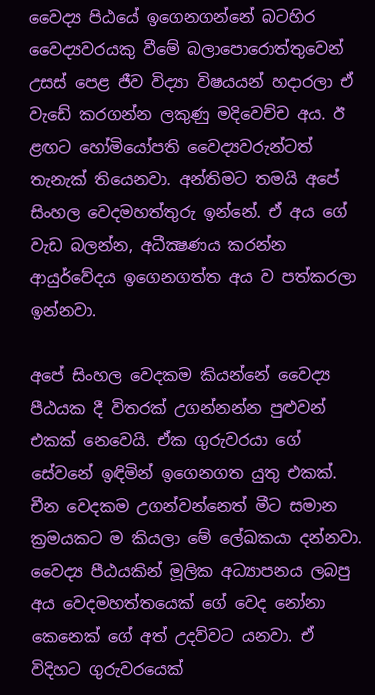වෛද්‍ය පිඨයේ ඉගෙනගන්නේ බටහිර වෛද්‍යවරයකු වීමේ බලාපොරොත්තුවෙන් උසස් පෙළ ජීව විද්‍යා විෂයයන් හදාරලා ඒ වැඩේ කරගන්න ලකුණු මදිවෙච්ච අය. ඊ ළඟට හෝමියෝපති වෛද්‍යවරුන්ටත් තැනැක් තියෙනවා. අන්තිමට තමයි අපේ සිංහල වෙදමහත්තුරු ඉන්නේ. ඒ අය ගේ වැඩ බලන්න, අධීක්‍ෂණය කරන්න ආයුර්වේදය ඉගෙනගත්ත අය ව පත්කරලා ඉන්නවා.

අපේ සිංහල වෙදකම කියන්නේ වෛද්‍ය පීඨයක දී විතරක් උගන්නන්න පුළුවන් එකක් නෙවෙයි. ඒක ගුරුවරයා ගේ සේවනේ ඉඳිමින් ඉගෙනගත යුතු එකක්. චීන වෙදකම උගන්වන්නෙත් මීට සමාන ක්‍රමයකට ම කියලා මේ ලේඛකයා දන්නවා. වෛද්‍ය පීඨයකින් මූලික අධ්‍යාපනය ලබපු අය වෙදමහත්තයෙක් ගේ වෙද නෝනා කෙනෙක් ගේ අත් උදව්වට යනවා. ඒ විදිහට ගුරුවරයෙක්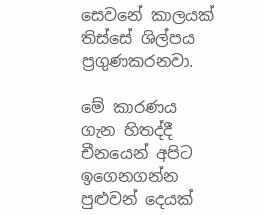සෙවනේ කාලයක් තිස්සේ ශිල්පය ප්‍රගුණකරනවා.

මේ කාරණය ගැන හිතද්දී චීනයෙන් අපිට ඉගෙනගන්න පුළුවන් දෙයක්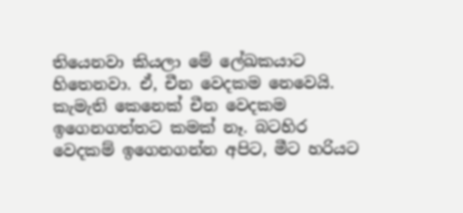තියෙනවා කියලා මේ ලේඛකයාට හිතෙනවා. ඒ, චීන වෙදකම නෙවෙයි. කැමැති කෙනෙක් චීන වෙදකම ඉගෙනගත්තට කමක් නෑ. බටහිර වෙදකම් ඉගෙනගන්න අපිට, මීට හරියට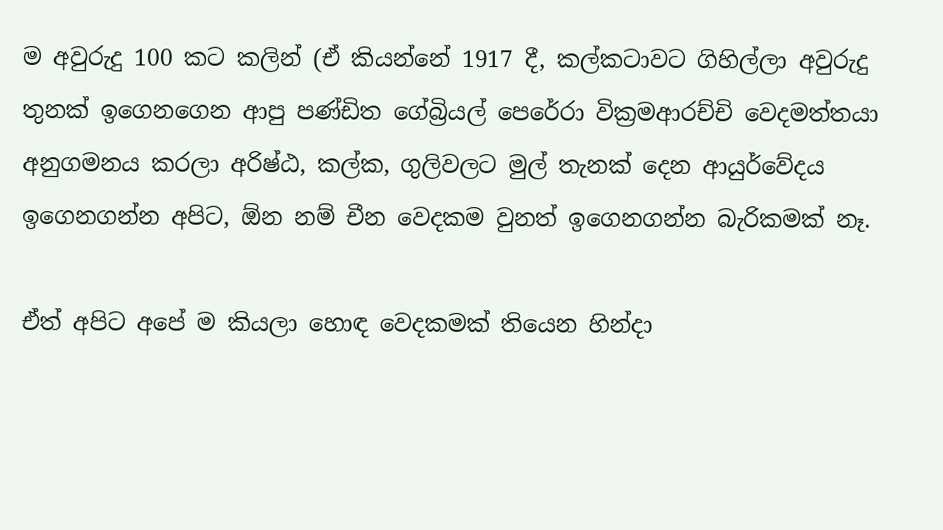ම අවුරුදු 100 කට කලින් (ඒ කියන්නේ 1917 දී, කල්කටාවට ගිහිල්ලා අවුරුදු තුනක් ඉගෙනගෙන ආපු පණ්ඩිත ගේබ්‍රියල් පෙරේරා වික්‍රමආරච්චි වෙදමත්තයා අනුගමනය කරලා අරිෂ්ඨ, කල්ක, ගුලිවලට මුල් තැනක් දෙන ආයුර්වේදය ඉගෙනගන්න අපිට, ඕන නම් චීන වෙදකම වුනත් ඉගෙනගන්න බැරිකමක් නෑ.

ඒත් අපිට අපේ ම කියලා හොඳ වෙදකමක් තියෙන හින්දා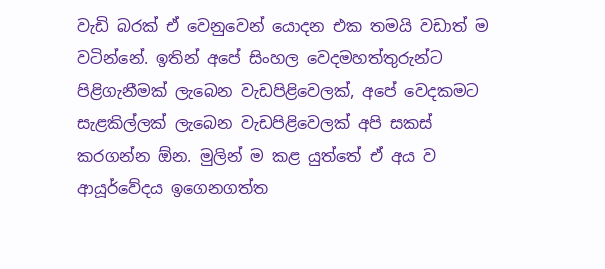වැඩි බරක් ඒ වෙනුවෙන් යොදන එක තමයි වඩාත් ම වටින්නේ. ඉතින් අපේ සිංහල වෙදමහත්තුරුන්ට පිළිගැනීමක් ලැබෙන වැඩපිළිවෙලක්, අපේ වෙදකමට සැළකිල්ලක් ලැබෙන වැඩපිළිවෙලක් අපි සකස් කරගන්න ඕන. මුලින් ම කළ යුත්තේ ඒ අය ව ආයූර්වේදය ඉගෙනගත්ත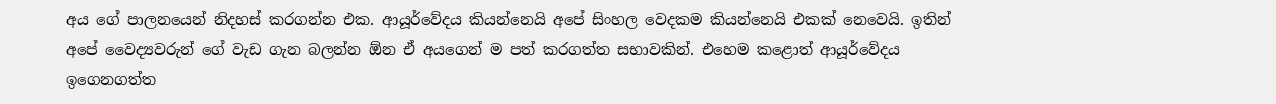අය ගේ පාලනයෙන් නිදහස් කරගන්න එක. ආයූර්වේදය කියන්නෙයි අපේ සිංහල වෙදකම කියන්නෙයි එකක් නෙවෙයි. ඉතින් අපේ වෛද්‍යවරුන් ගේ වැඩ ගැන බලන්න ඕන ඒ අයගෙන් ම පත් කරගත්ත සභාවකින්. එහෙම කළොත් ආයූර්වේදය ඉගෙනගත්ත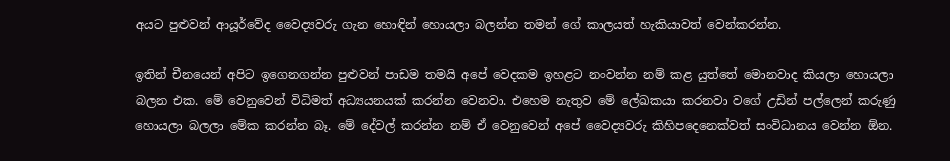අයට පුළුවන් ආයූර්වේද වෛද්‍යවරු ගැන හොඳින් හොයලා බලන්න තමන් ගේ කාලයත් හැකියාවත් වෙන්කරන්න.

ඉතින් චීනයෙන් අපිට ඉගෙනගන්න පුළුවන් පාඩම තමයි අපේ වෙදකම ඉහළට නංවන්න නම් කළ යුත්තේ මොනවාද කියලා හොයලා බලන එක. මේ වෙනුවෙන් විධිමත් අධ්‍යයනයක් කරන්න වෙනවා. එහෙම නැතුව මේ ලේඛකයා කරනවා වගේ උඩින් පල්ලෙන් කරුණු හොයලා බලලා මේක කරන්න බෑ. මේ දේවල් කරන්න නම් ඒ වෙනුවෙන් අපේ වෛද්‍යවරු කිහිපදෙනෙක්වත් සංවිධානය වෙන්න ඕන.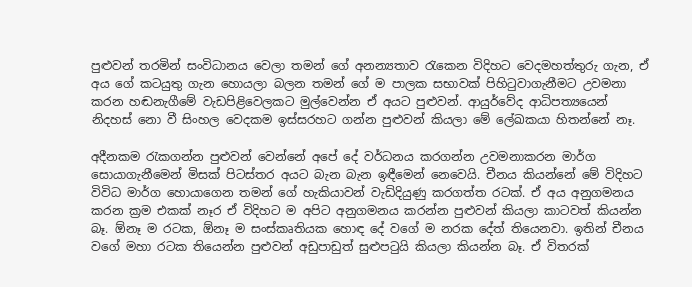පුළුවන් තරමින් සංවිධානය වෙලා තමන් ගේ අනන්‍යතාව රැකෙන විදිහට වෙදමහත්තුරු ගැන, ඒ අය ගේ කටයුතු ගැන හොයලා බලන තමන් ගේ ම පාලක සභාවක් පිහිටුවාගැනීමට උවමනා කරන හඬනැගීමේ වැඩපිළිවෙලකට මුල්වෙන්න ඒ අයට පුළුවන්. ආයුර්වේද ආධිපත්‍යයෙන් නිදහස් නො වී සිංහල වෙදකම ඉස්සරහට ගන්න පුළුවන් කියලා මේ ලේඛකයා හිතන්නේ නෑ.

අදීනකම රැකගන්න පුළුවන් වෙන්නේ අපේ දේ වර්ධනය කරගන්න උවමනාකරන මාර්ග සොයාගැනීමෙන් මිසක් පිටස්තර අයට බැන බැන ඉඳීමෙන් නෙවෙයි. චීනය කියන්නේ මේ විදිහට විවිධ මාර්ග හොයාගෙන තමන් ගේ හැකියාවන් වැඩිදියුණු කරගත්ත රටක්. ඒ අය අනුගමනය කරන ක්‍රම එකක් නෑර ඒ විදිහට ම අපිට අනුගමනය කරන්න පුළුවන් කියලා කාටවත් කියන්න බෑ. ඕනෑ ම රටක, ඕනෑ ම සංස්කෘතියක හොඳ දේ වගේ ම නරක දේත් තියෙනවා. ඉතින් චීනය වගේ මහා රටක තියෙන්න පුළුවන් අඩුපාඩුත් සුළුපටුයි කියලා කියන්න බෑ. ඒ විතරක්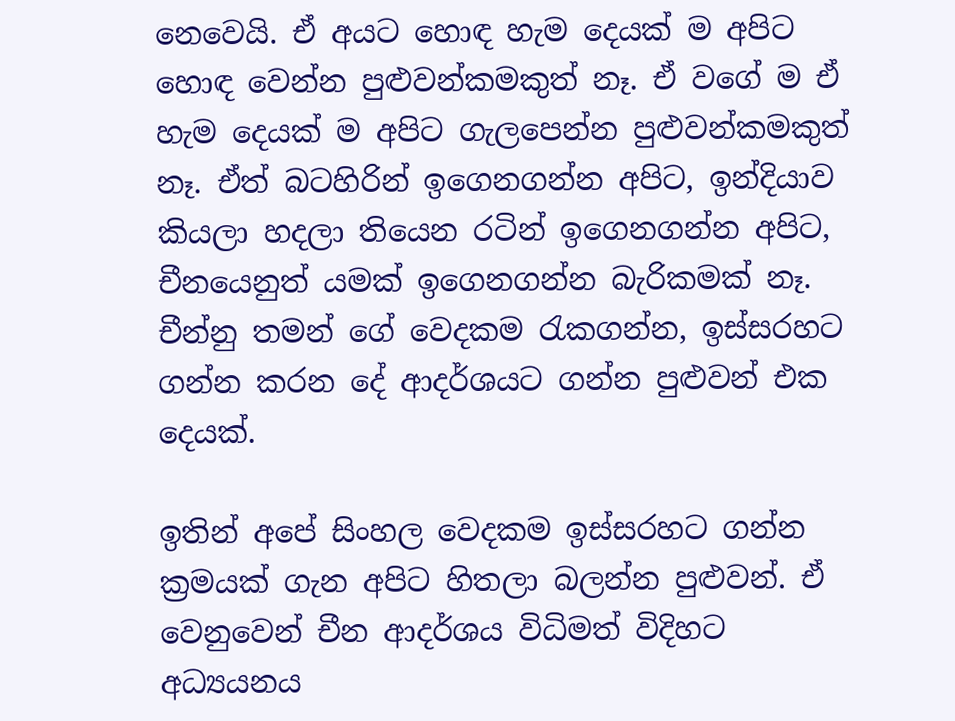නෙවෙයි. ඒ අයට හොඳ හැම දෙයක් ම අපිට හොඳ වෙන්න පුළුවන්කමකුත් නෑ. ඒ වගේ ම ඒ හැම දෙයක් ම අපිට ගැලපෙන්න පුළුවන්කමකුත් නෑ. ඒත් බටහිරින් ඉගෙනගන්න අපිට, ඉන්දියාව කියලා හදලා තියෙන රටින් ඉගෙනගන්න අපිට, චීනයෙනුත් යමක් ඉගෙනගන්න බැරිකමක් නෑ. චීන්නු තමන් ගේ වෙදකම රැකගන්න, ඉස්සරහට ගන්න කරන දේ ආදර්ශයට ගන්න පුළුවන් එක දෙයක්.

ඉතින් අපේ සිංහල වෙදකම ඉස්සරහට ගන්න ක්‍රමයක් ගැන අපිට හිතලා බලන්න පුළුවන්. ඒ වෙනුවෙන් චීන ආදර්ශය විධිමත් විදිහට අධ්‍යයනය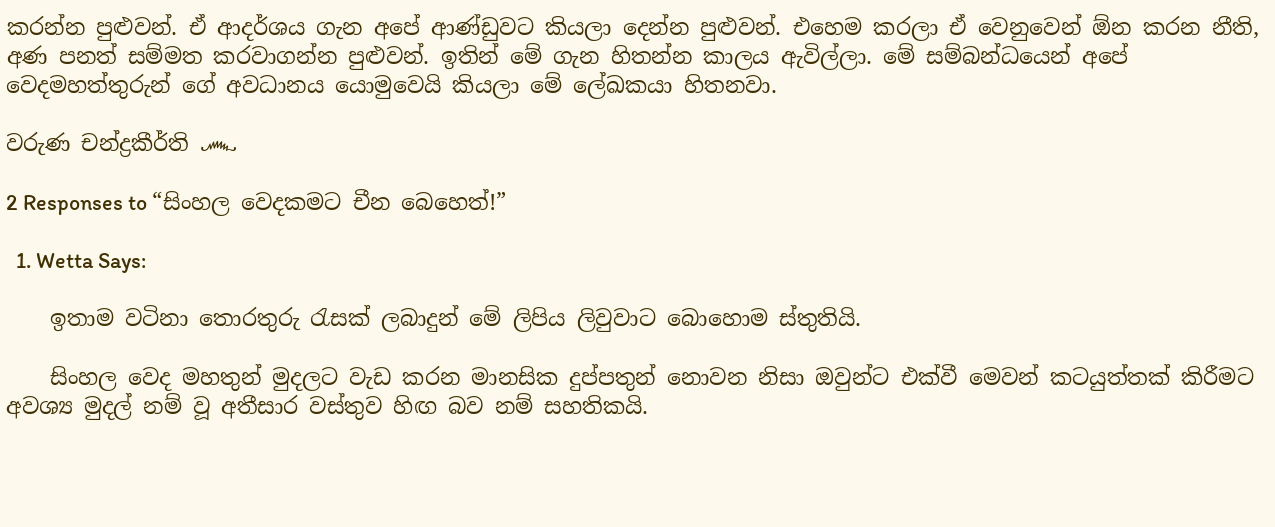කරන්න පුළුවන්. ඒ ආදර්ශය ගැන අපේ ආණ්ඩුවට කියලා දෙන්න පුළුවන්. එහෙම කරලා ඒ වෙනුවෙන් ඕන කරන නීති, අණ පනත් සම්මත කරවාගන්න පුළුවන්. ඉතින් මේ ගැන හිතන්න කාලය ඇවිල්ලා. මේ සම්බන්ධයෙන් අපේ වෙදමහත්තුරුන් ගේ අවධානය යොමුවෙයි කියලා මේ ලේඛකයා හිතනවා.

වරුණ චන්ද්‍රකීර්ති ෴

2 Responses to “සිංහල වෙදකමට චීන බෙහෙත්!”

  1. Wetta Says:

    ඉතාම වටිනා තොරතුරු රැසක් ලබාදුන් මේ ලිපිය ලිවුවාට බොහොම ස්තුතියි.

    සිංහල වෙද මහතුන් මුදලට වැඩ කරන මානසික දුප්පතුන් නොවන නිසා ඔවුන්ට එක්වී මෙවන් කටයුත්තක් කිරීමට අවශ්‍ය මුදල් නම් වූ අතීසාර වස්තුව හිඟ බව නම් සහතිකයි.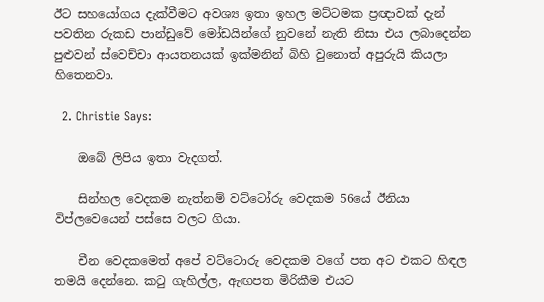ඊට සහයෝගය දැක්වීමට අවශ්‍ය ඉතා ඉහල මට්ටමක ප්‍රඥාවක් දැන් පවතින රුකඩ පාන්ඩුවේ මෝඩයින්ගේ නුවනේ නැති නිසා එය ලබාදෙන්න පුළුවන් ස්වෙච්චා ආයතනයක් ඉක්මනින් බිහි වුනොත් අපුරුයි කියලා හිතෙනවා.

  2. Christie Says:

    ඔබේ ලිපිය ඉතා වැදගත්.

    සින්හල වෙදකම නැත්නම් වට්ටෝරු වෙදකම 56යේ ඊනියා විප්ලවෙයෙන් පස්සෙ වලට ගියා.

    චීන වෙදකමෙත් අපේ වට්ටොරු වෙදකම වගේ පත අට එකට හිඳල තමයි දෙන්නෙ. කටු ගැහිල්ල, ඇඟපත මිරිකීම එයට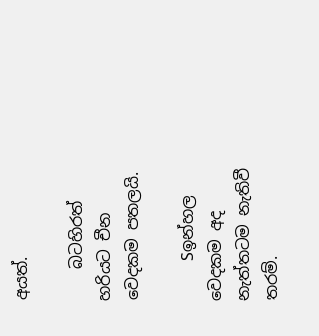අයත්.

    බටහිරත් හරියට චීන වෙදකම පතලයි.

    Sඉන්හල වෙදකම අද නැත්තටම නැතිවී තරම්.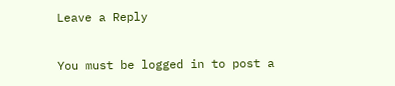Leave a Reply

You must be logged in to post a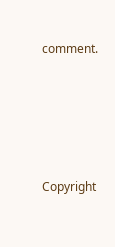comment.






Copyright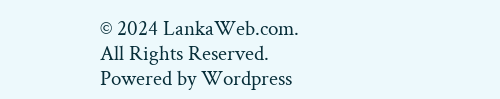© 2024 LankaWeb.com. All Rights Reserved. Powered by Wordpress